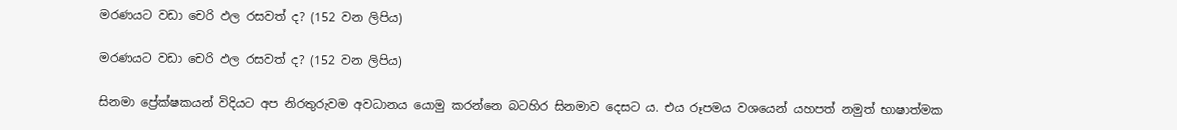මරණයට වඩා චෙරි ඵල රසවත් ද? (152 වන ලිපිය)

මරණයට වඩා චෙරි ඵල රසවත් ද? (152 වන ලිපිය)

සිනමා ප්‍රේක්ෂකයන් විදියට අප නිරතුරුවම අවධානය යොමු කරන්නෙ බටහිර සිනමාව දෙසට ය. එය රූපමය වශයෙන් යහපත් නමුත් භාෂාත්මක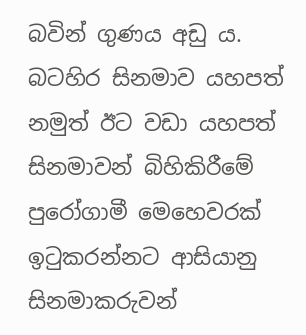බවින් ගුණය අඩු ය. බටහිර සිනමාව යහපත් නමුත් ඊට වඩා යහපත් සිනමාවන් බිහිකිරීමේ පුරෝගාමී මෙහෙවරක් ඉටුකරන්නට ආසියානු සිනමාකරුවන්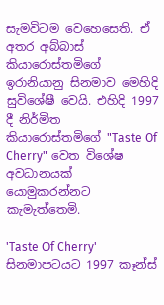සැමවිටම වෙහෙසෙති. ඒ අතර අබ්බාස් කියාරොස්තමිගේ ඉරානියානු සිනමාව මෙහිදි සුවිශේෂී වෙයි. එහිදි 1997 දී නිර්මිත කියාරොස්තමිගේ "Taste Of Cherry" වෙත විශේෂ අවධානයක් යොමුකරන්නට කැමැත්තෙමි.

'Taste Of Cherry' සිනමාපටයට 1997 කෑන්ස්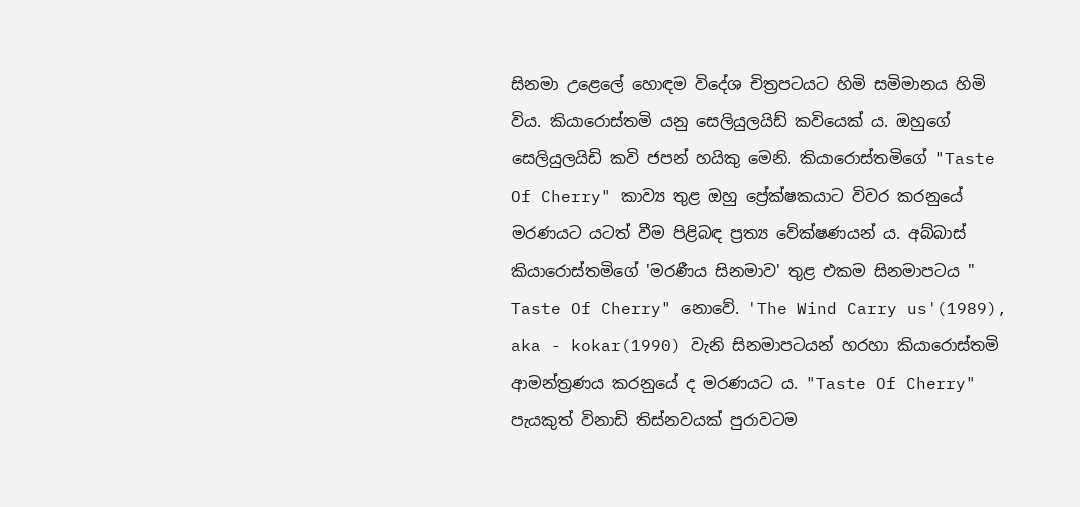සිනමා උළෙලේ හොඳම විදේශ චිත්‍රපටයට හිමි සමිමානය හිමි විය. කියාරොස්තමි යනු සෙලියුලයිඩ් කවියෙක් ය. ඔහුගේ සෙලියුලයිඩි කවි ජපන් හයිකු මෙනි. කියාරොස්තමිගේ "Taste Of Cherry" කාව්‍ය තුළ ඔහු ප්‍රේක්ෂකයාට විවර කරනුයේ මරණයට යටත් වීම පිළිබඳ ප්‍රත්‍ය වේක්ෂණයන් ය. අබ්බාස් කියාරොස්තමිගේ 'මරණීය සිනමාව' තුළ එකම සිනමාපටය " Taste Of Cherry" නොවේ. 'The Wind Carry us'(1989), aka - kokar(1990) වැනි සිනමාපටයන් හරහා කියාරොස්තමි ආමන්ත්‍රණය කරනුයේ ද මරණයට ය. "Taste Of Cherry" පැයකුත් විනාඩි තිස්නවයක් පුරාවටම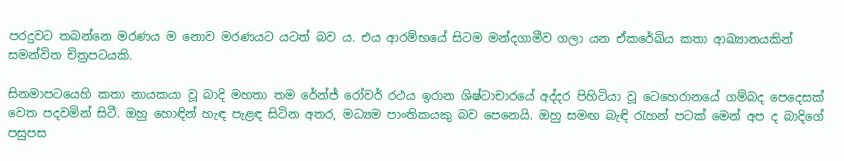පරදුවට තබන්නෙ මරණය ම නොව මරණයට යටත් බව ය. එය ආරම්භයේ සිටම මන්දගාමීව ගලා යන ඒකරේඛිය කතා ආඛ්‍යානයකින් සමන්විත චිත්‍රපටයකි.

සිනමාපටයෙහි කතා නායකයා වූ බාදි මහතා තම රේන්ජ් රෝවර් රථය ඉරාන ශිෂ්ටාචාරයේ අද්දර පිහිටියා වූ ටෙහෙරානයේ ගම්බද පෙදෙසක් වෙත පදවමින් සිටී. ඔහු හොඳින් හැඳ පැළඳ සිටින අතර, මධ්‍යම පාංතිකයකු බව පෙනෙයි. ඔහු සමඟ බැඳි රැහන් පටක් මෙන් අප ද බාදිගේ පසුපස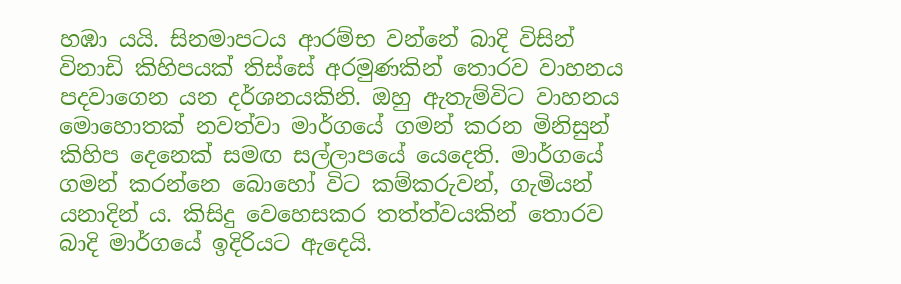හඹා යයි. සිනමාපටය ආරම්භ වන්නේ බාදි විසින් විනාඩි කිහිපයක් තිස්සේ අරමුණකින් තොරව වාහනය පදවාගෙන යන දර්ශනයකිනි. ඔහු ඇතැම්විට වාහනය මොහොතක් නවත්වා මාර්ගයේ ගමන් කරන මිනිසුන් කිහිප දෙනෙක් සමඟ සල්ලාපයේ යෙදෙති. මාර්ගයේ ගමන් කරන්නෙ බොහෝ විට කම්කරුවන්, ගැමියන් යනාදින් ය. කිසිදු වෙහෙසකර තත්ත්වයකින් තොරව බාදි මාර්ගයේ ඉදිරියට ඇදෙයි.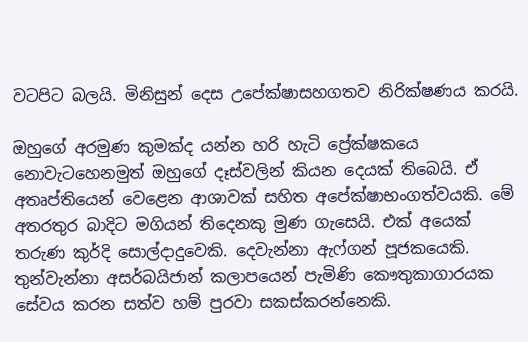වටපිට බලයි. මිනිසුන් දෙස උපේක්ෂාසහගතව නිරික්ෂණය කරයි.

ඔහුගේ අරමුණ කුමක්ද යන්න හරි හැටි ප්‍රේක්ෂකයෙ නොවැටහෙනමුත් ඔහුගේ දෑස්වලින් කියන දෙයක් තිබෙයි. ඒ අතෘප්තියෙන් වෙළෙන ආශාවක් සහිත අපේක්ෂාභංගත්වයකි. මේ අතරතුර බාදිට මගියන් තිදෙනකු මුණ ගැසෙයි. එක් අයෙක් තරුණ කුර්දි සොල්දාදුවෙකි. දෙවැන්නා ඇෆ්ගන් පූජකයෙකි. තුන්වැන්නා අසර්බයිජාන් කලාපයෙන් පැමිණි කෞතුකාගාරයක සේවය කරන සත්ව හම් පුරවා සකස්කරන්නෙකි.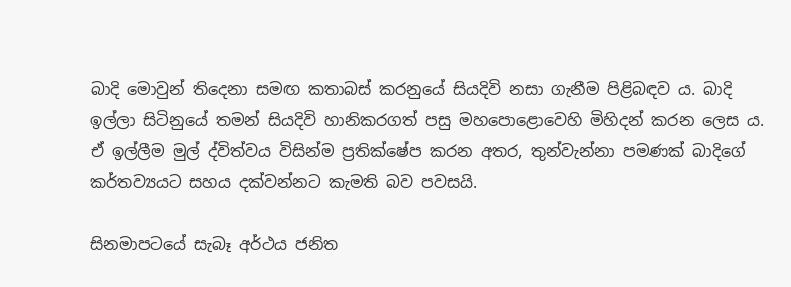බාදි මොවුන් තිදෙනා සමඟ කතාබස් කරනුයේ සියදිවි නසා ගැනීම පිළිබඳව ය. බාදි ඉල්ලා සිටිනුයේ තමන් සියදිවි හානිකරගත් පසු මහපොළොවෙහි මිහිදන් කරන ලෙස ය. ඒ ඉල්ලීම මුල් ද්විත්වය විසින්ම ප්‍රතික්ෂේප කරන අතර, තුන්වැන්නා පමණක් බාදිගේ කර්තව්‍යයට සහය දක්වන්නට කැමති බව පවසයි.

සිනමාපටයේ සැබෑ අර්ථය ජනිත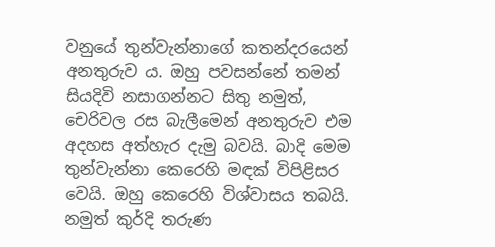වනුයේ තුන්වැන්නාගේ කතන්දරයෙන් අනතුරුව ය. ඔහු පවසන්නේ තමන් සියදිවි නසාගන්නට සිතු නමුත්, චෙරිවල රස බැලීමෙන් අනතුරුව එම අදහස අත්හැර දැමු බවයි. බාදි මෙම තුන්වැන්නා කෙරෙහි මඳක් විපිළිසර වෙයි. ඔහු කෙරෙහි විශ්වාසය තබයි. නමුත් කුර්දි තරුණ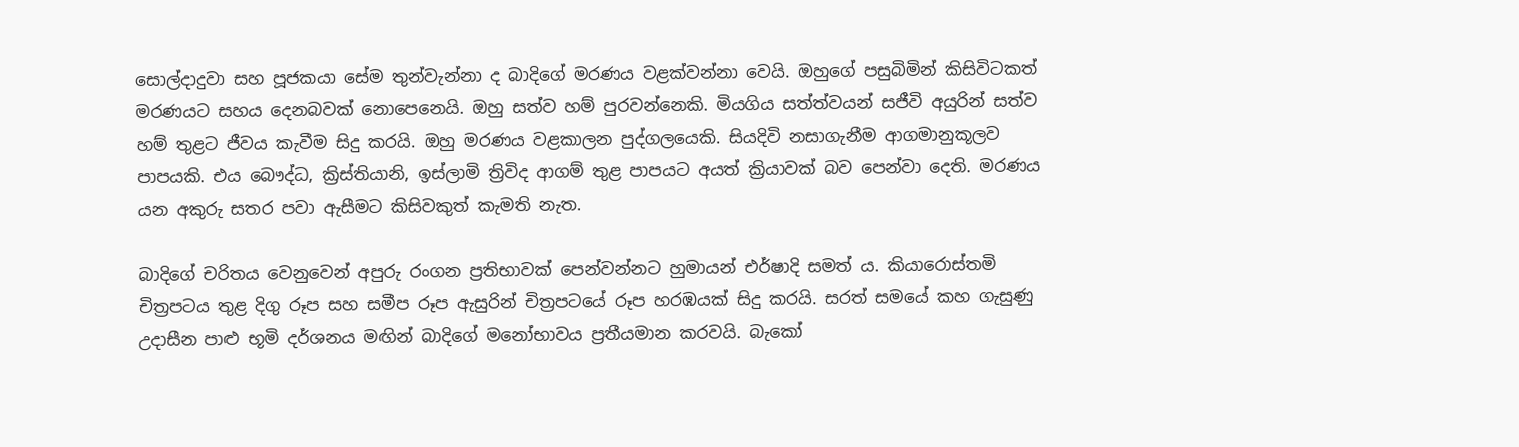සොල්දාදුවා සහ පූජකයා සේම තුන්වැන්නා ද බාදිගේ මරණය වළක්වන්නා වෙයි. ඔහුගේ පසුබිමින් කිසිවිටකත් මරණයට සහය දෙනබවක් නොපෙනෙයි. ඔහු සත්ව හම් පුරවන්නෙකි. මියගිය සත්ත්වයන් සජීවි අයුරින් සත්ව හම් තුළට ජීවය කැවීම සිදු කරයි. ඔහු මරණය වළකාලන පුද්ගලයෙකි. සියදිවි නසාගැනීම ආගමානුකූලව පාපයකි. එය බෞද්ධ, ක්‍රිස්තියානි, ඉස්ලාමි ත්‍රිවිද ආගම් තුළ පාපයට අයත් ක්‍රියාවක් බව පෙන්වා දෙති. මරණය යන අකුරු සතර පවා ඇසීමට කිසිවකුත් කැමති නැත.

බාදිගේ චරිතය වෙනුවෙන් අපුරු රංගන ප්‍රතිභාවක් පෙන්වන්නට හුමායන් එර්ෂාදි සමත් ය. කියාරොස්තමි චිත්‍රපටය තුළ දිගු රූප සහ සමීප රූප ඇසුරින් චිත්‍රපටයේ රූප හරඹයක් සිදු කරයි. සරත් සමයේ කහ ගැසුණු උදාසීන පාළු භූමි දර්ශනය මඟින් බාදිගේ මනෝභාවය ප්‍රතීයමාන කරවයි. බැකෝ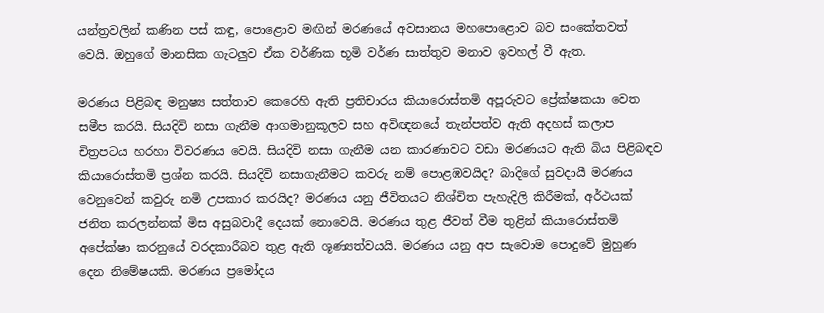යන්ත්‍රවලින් කණින පස් කඳු, පොළොව මඟින් මරණයේ අවසානය මහපොළොව බව සංකේතවත් වෙයි. ඔහුගේ මානසික ගැටලුව ඒක වර්ණික භූමි වර්ණ සාත්තුව මනාව ඉවහල් වී ඇත.

මරණය පිළිබඳ මනුෂ්‍ය සත්තාව කෙරෙහි ඇති ප්‍රතිචාරය කියාරොස්තමි අපූරුවට ප්‍රේක්ෂකයා වෙත සමීප කරයි. සියදිවි නසා ගැනීම ආගමානුකූලව සහ අවිඥනයේ තැන්පත්ව ඇති අදහස් කලාප චිත්‍රපටය හරහා විවරණය වෙයි. සියදිවි නසා ගැනීම යන කාරණාවට වඩා මරණයට ඇති බිය පිළිබඳව කියාරොස්තමි ප්‍රශ්න කරයි. සියදිවි නසාගැනීමට කවරු නම් පොළඹවයිද? බාදිගේ සුවදායී මරණය වෙනුවෙන් කවුරු නමි උපකාර කරයිද? මරණය යනු ජීවිතයට නිශ්චිත පැහැදිලි කිරීමක්, අර්ථයක් ජනිත කරලන්නක් මිස අසුබවාදී දෙයක් නොවෙයි. මරණය තුළ ජීවත් වීම තුළින් කියාරොස්තමි අපේක්ෂා කරනුයේ වරදකාරීබව තුළ ඇති ශූණ්‍යත්වයයි. මරණය යනු අප සැවොම පොදුවේ මුහුණ දෙන නිමේෂයකි. මරණය ප්‍රමෝදය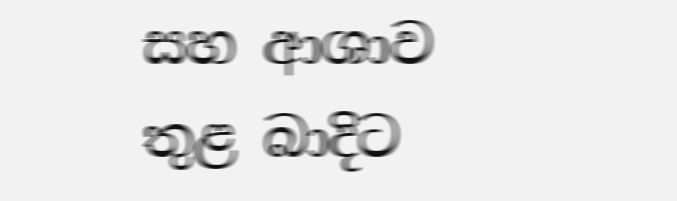සහ ආශාව තුළ බාදිට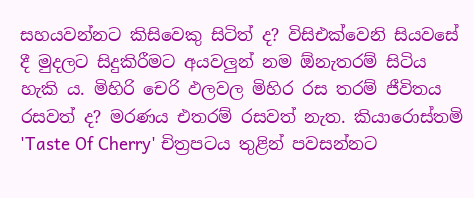සහයවන්නට කිසිවෙකු සිටිත් ද? විසිඑක්වෙනි සියවසේ දී මුදලට සිදුකිරීමට අයවලුන් නම ඕනැතරම් සිටිය හැකි ය. මිහිරි චෙරි ඵලවල මිහිර රස තරම් ජීවිතය රසවත් ද? මරණය එතරම් රසවත් නැත. කියාරොස්තමි 'Taste Of Cherry' චිත්‍රපටය තුළින් පවසන්නට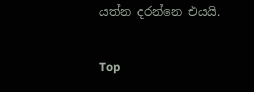යත්න දරන්නෙ එයයි.

Top